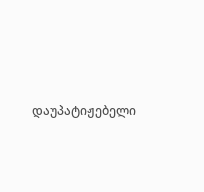დაუპატიჟებელი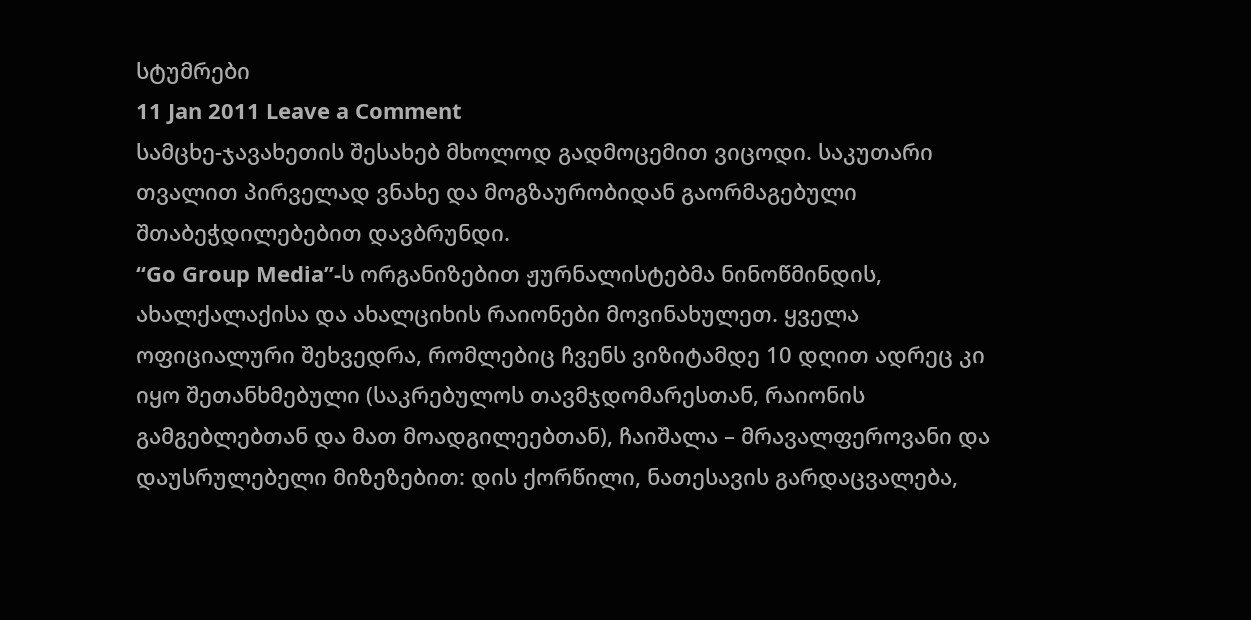სტუმრები
11 Jan 2011 Leave a Comment
სამცხე-ჯავახეთის შესახებ მხოლოდ გადმოცემით ვიცოდი. საკუთარი თვალით პირველად ვნახე და მოგზაურობიდან გაორმაგებული შთაბეჭდილებებით დავბრუნდი.
“Go Group Media”-ს ორგანიზებით ჟურნალისტებმა ნინოწმინდის, ახალქალაქისა და ახალციხის რაიონები მოვინახულეთ. ყველა ოფიციალური შეხვედრა, რომლებიც ჩვენს ვიზიტამდე 10 დღით ადრეც კი იყო შეთანხმებული (საკრებულოს თავმჯდომარესთან, რაიონის გამგებლებთან და მათ მოადგილეებთან), ჩაიშალა – მრავალფეროვანი და დაუსრულებელი მიზეზებით: დის ქორწილი, ნათესავის გარდაცვალება,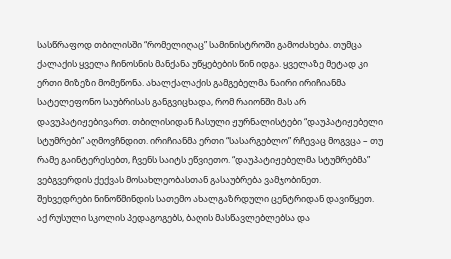სასწრაფოდ თბილისში “რომელიღაც” სამინისტროში გამოძახება. თუმცა ქალაქის ყველა ჩინოსნის მანქანა უწყებების წინ იდგა. ყველაზე მეტად კი ერთი მიზეზი მომეწონა. ახალქალაქის გამგებელმა ნაირი ირიჩიანმა სატელეფონო საუბრისას განგვიცხადა, რომ რაიონში მას არ დავუპატიჟებივართ. თბილისიდან ჩასული ჟურნალისტები “დაუპატიჟებელი სტუმრები” აღმოვჩნდით. ირიჩიანმა ერთი “სასარგებლო” რჩევაც მოგვცა – თუ რამე გაინტერესებთ, ჩვენს საიტს ეწვიეთო. “დაუპატიჟებელმა სტუმრებმა” ვებგვერდის ქექვას მოსახლეობასთან გასაუბრება ვამჯობინეთ.
შეხვედრები ნინოწმინდის სათემო ახალგაზრდული ცენტრიდან დავიწყეთ. აქ რუსული სკოლის პედაგოგებს, ბაღის მასწავლებლებსა და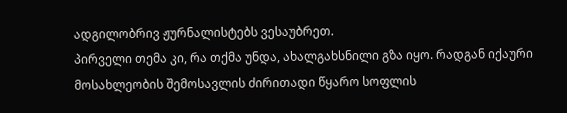ადგილობრივ ჟურნალისტებს ვესაუბრეთ.
პირველი თემა კი, რა თქმა უნდა, ახალგახსნილი გზა იყო. რადგან იქაური მოსახლეობის შემოსავლის ძირითადი წყარო სოფლის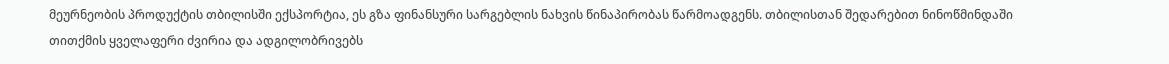მეურნეობის პროდუქტის თბილისში ექსპორტია, ეს გზა ფინანსური სარგებლის ნახვის წინაპირობას წარმოადგენს. თბილისთან შედარებით ნინოწმინდაში თითქმის ყველაფერი ძვირია და ადგილობრივებს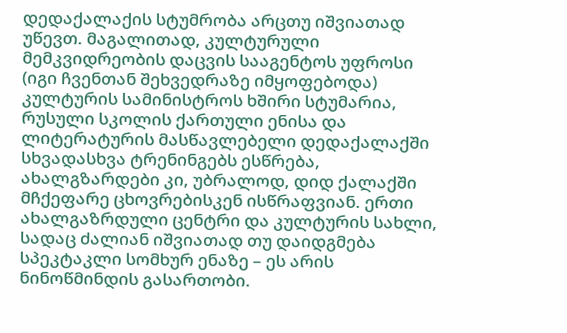დედაქალაქის სტუმრობა არცთუ იშვიათად უწევთ. მაგალითად, კულტურული მემკვიდრეობის დაცვის სააგენტოს უფროსი (იგი ჩვენთან შეხვედრაზე იმყოფებოდა) კულტურის სამინისტროს ხშირი სტუმარია, რუსული სკოლის ქართული ენისა და ლიტერატურის მასწავლებელი დედაქალაქში სხვადასხვა ტრენინგებს ესწრება, ახალგზარდები კი, უბრალოდ, დიდ ქალაქში მჩქეფარე ცხოვრებისკენ ისწრაფვიან. ერთი ახალგაზრდული ცენტრი და კულტურის სახლი, სადაც ძალიან იშვიათად თუ დაიდგმება სპეკტაკლი სომხურ ენაზე – ეს არის ნინოწმინდის გასართობი.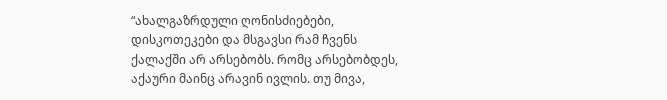“ახალგაზრდული ღონისძიებები, დისკოთეკები და მსგავსი რამ ჩვენს ქალაქში არ არსებობს. რომც არსებობდეს, აქაური მაინც არავინ ივლის. თუ მივა,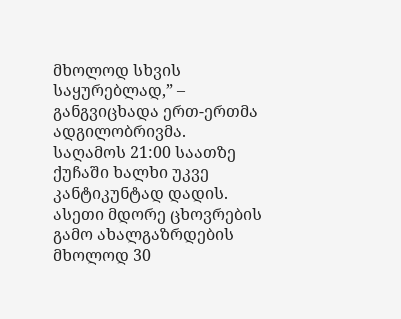მხოლოდ სხვის საყურებლად,” – განგვიცხადა ერთ-ერთმა ადგილობრივმა.
საღამოს 21:00 საათზე ქუჩაში ხალხი უკვე კანტიკუნტად დადის. ასეთი მდორე ცხოვრების გამო ახალგაზრდების მხოლოდ 30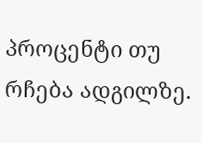პროცენტი თუ რჩება ადგილზე.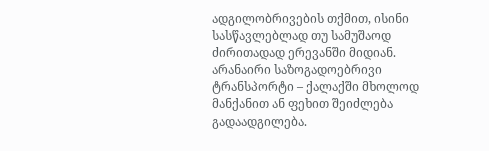ადგილობრივების თქმით, ისინი სასწავლებლად თუ სამუშაოდ ძირითადად ერევანში მიდიან.
არანაირი საზოგადოებრივი ტრანსპორტი – ქალაქში მხოლოდ მანქანით ან ფეხით შეიძლება გადაადგილება.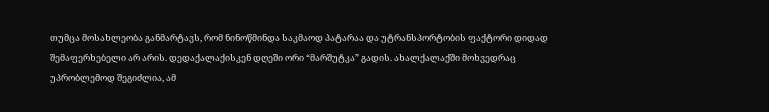თუმცა მოსახლეობა განმარტავს, რომ ნინოწმინდა საკმაოდ პატარაა და უტრანსპორტობის ფაქტორი დიდად შემაფერხებელი არ არის. დედაქალაქისკენ დღეში ორი “მარშუტკა” გადის. ახალქალაქში მოხვედრაც უპრობლემოდ შეგიძლია, ამ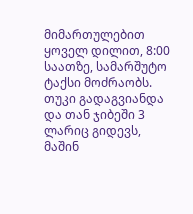მიმართულებით ყოველ დილით, 8:00 საათზე, სამარშუტო ტაქსი მოძრაობს. თუკი გადაგვიანდა და თან ჯიბეში 3 ლარიც გიდევს, მაშინ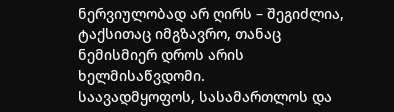ნერვიულობად არ ღირს – შეგიძლია, ტაქსითაც იმგზავრო, თანაც ნემისმიერ დროს არის ხელმისაწვდომი.
საავადმყოფოს, სასამართლოს და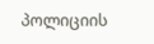პოლიციის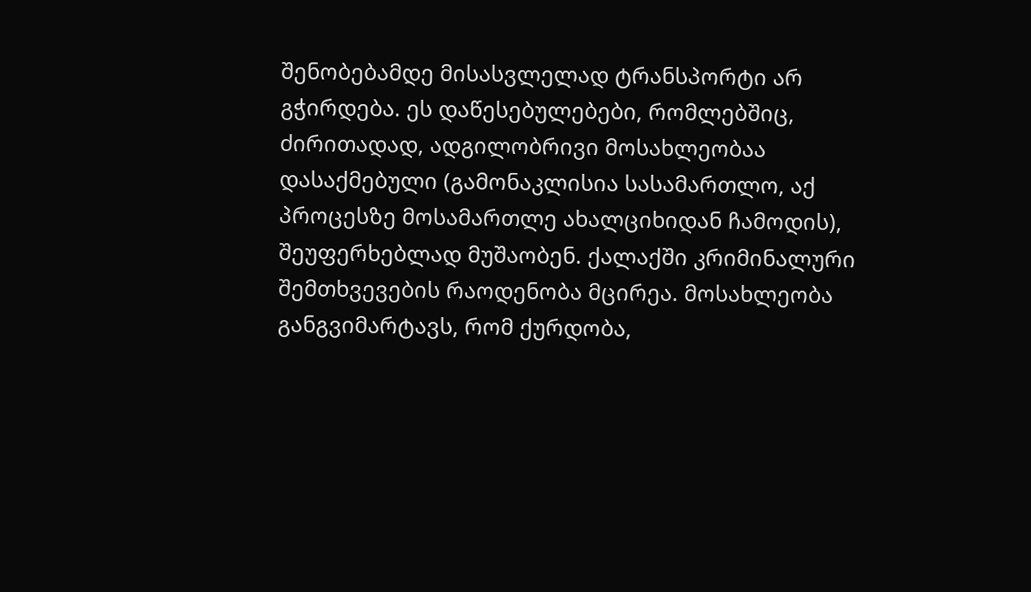შენობებამდე მისასვლელად ტრანსპორტი არ გჭირდება. ეს დაწესებულებები, რომლებშიც, ძირითადად, ადგილობრივი მოსახლეობაა დასაქმებული (გამონაკლისია სასამართლო, აქ პროცესზე მოსამართლე ახალციხიდან ჩამოდის), შეუფერხებლად მუშაობენ. ქალაქში კრიმინალური შემთხვევების რაოდენობა მცირეა. მოსახლეობა განგვიმარტავს, რომ ქურდობა,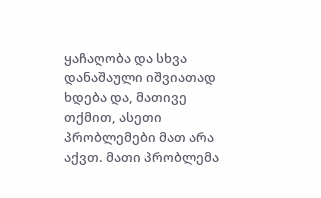ყაჩაღობა და სხვა დანაშაული იშვიათად ხდება და, მათივე თქმით, ასეთი პრობლემები მათ არა აქვთ. მათი პრობლემა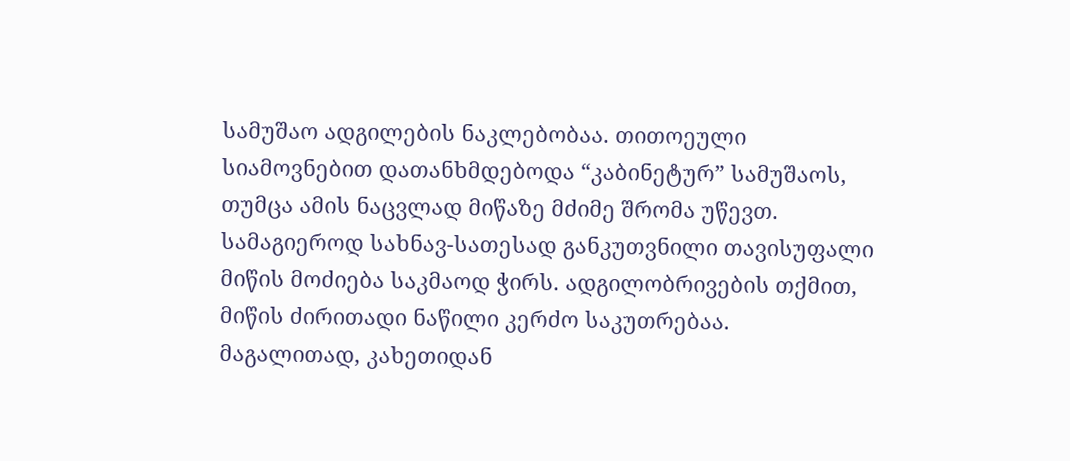სამუშაო ადგილების ნაკლებობაა. თითოეული სიამოვნებით დათანხმდებოდა “კაბინეტურ” სამუშაოს, თუმცა ამის ნაცვლად მიწაზე მძიმე შრომა უწევთ.
სამაგიეროდ სახნავ-სათესად განკუთვნილი თავისუფალი მიწის მოძიება საკმაოდ ჭირს. ადგილობრივების თქმით, მიწის ძირითადი ნაწილი კერძო საკუთრებაა. მაგალითად, კახეთიდან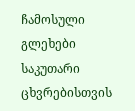ჩამოსული გლეხები საკუთარი ცხვრებისთვის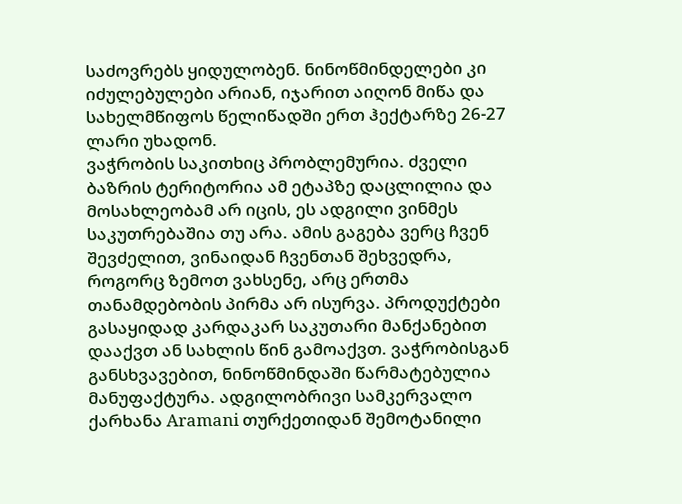საძოვრებს ყიდულობენ. ნინოწმინდელები კი იძულებულები არიან, იჯარით აიღონ მიწა და სახელმწიფოს წელიწადში ერთ ჰექტარზე 26-27 ლარი უხადონ.
ვაჭრობის საკითხიც პრობლემურია. ძველი ბაზრის ტერიტორია ამ ეტაპზე დაცლილია და მოსახლეობამ არ იცის, ეს ადგილი ვინმეს საკუთრებაშია თუ არა. ამის გაგება ვერც ჩვენ შევძელით, ვინაიდან ჩვენთან შეხვედრა, როგორც ზემოთ ვახსენე, არც ერთმა თანამდებობის პირმა არ ისურვა. პროდუქტები გასაყიდად კარდაკარ საკუთარი მანქანებით დააქვთ ან სახლის წინ გამოაქვთ. ვაჭრობისგან განსხვავებით, ნინოწმინდაში წარმატებულია მანუფაქტურა. ადგილობრივი სამკერვალო ქარხანა Aramani თურქეთიდან შემოტანილი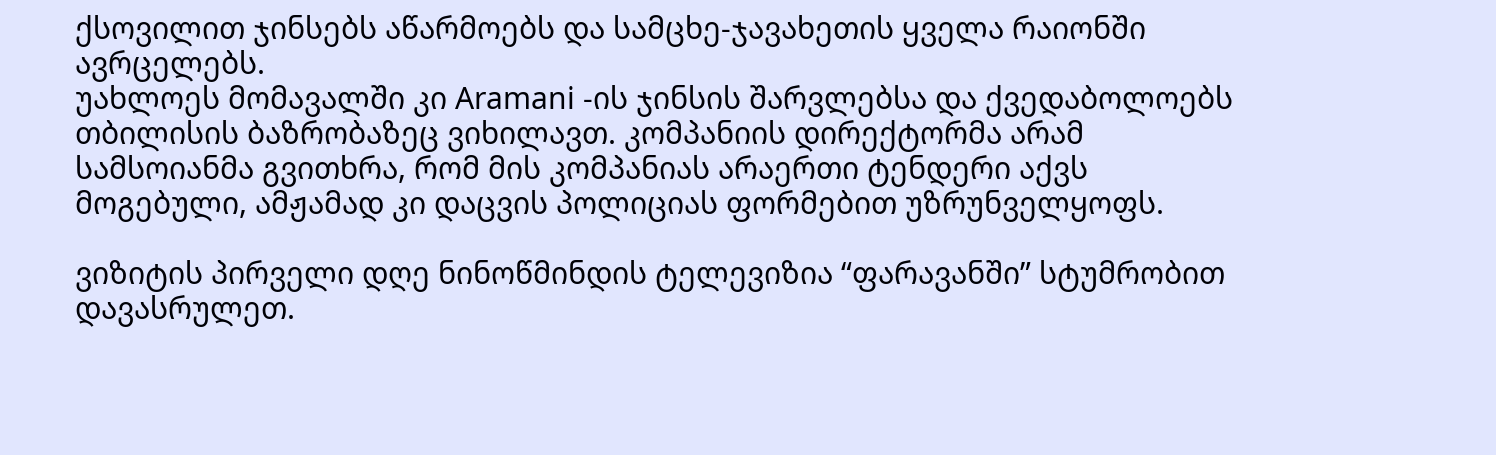ქსოვილით ჯინსებს აწარმოებს და სამცხე-ჯავახეთის ყველა რაიონში ავრცელებს.
უახლოეს მომავალში კი Aramani -ის ჯინსის შარვლებსა და ქვედაბოლოებს თბილისის ბაზრობაზეც ვიხილავთ. კომპანიის დირექტორმა არამ სამსოიანმა გვითხრა, რომ მის კომპანიას არაერთი ტენდერი აქვს მოგებული, ამჟამად კი დაცვის პოლიციას ფორმებით უზრუნველყოფს.

ვიზიტის პირველი დღე ნინოწმინდის ტელევიზია “ფარავანში” სტუმრობით დავასრულეთ.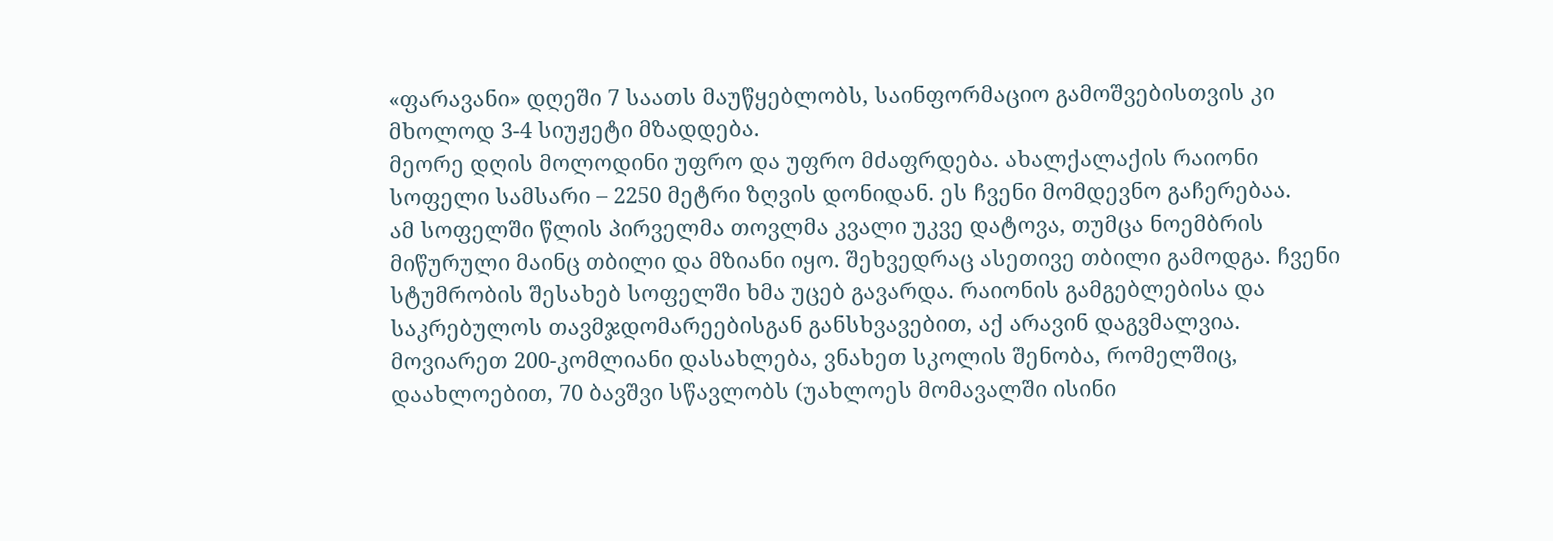«ფარავანი» დღეში 7 საათს მაუწყებლობს, საინფორმაციო გამოშვებისთვის კი მხოლოდ 3-4 სიუჟეტი მზადდება.
მეორე დღის მოლოდინი უფრო და უფრო მძაფრდება. ახალქალაქის რაიონი სოფელი სამსარი – 2250 მეტრი ზღვის დონიდან. ეს ჩვენი მომდევნო გაჩერებაა.
ამ სოფელში წლის პირველმა თოვლმა კვალი უკვე დატოვა, თუმცა ნოემბრის მიწურული მაინც თბილი და მზიანი იყო. შეხვედრაც ასეთივე თბილი გამოდგა. ჩვენი სტუმრობის შესახებ სოფელში ხმა უცებ გავარდა. რაიონის გამგებლებისა და საკრებულოს თავმჯდომარეებისგან განსხვავებით, აქ არავინ დაგვმალვია. მოვიარეთ 200-კომლიანი დასახლება, ვნახეთ სკოლის შენობა, რომელშიც, დაახლოებით, 70 ბავშვი სწავლობს (უახლოეს მომავალში ისინი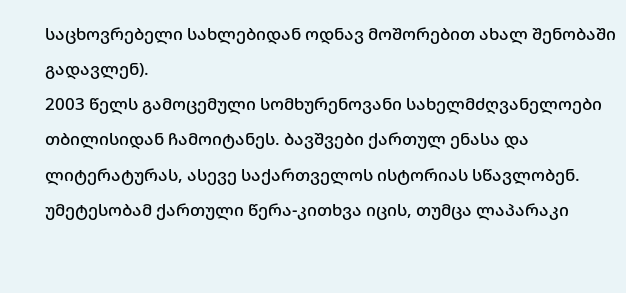საცხოვრებელი სახლებიდან ოდნავ მოშორებით ახალ შენობაში გადავლენ).
2003 წელს გამოცემული სომხურენოვანი სახელმძღვანელოები თბილისიდან ჩამოიტანეს. ბავშვები ქართულ ენასა და ლიტერატურას, ასევე საქართველოს ისტორიას სწავლობენ. უმეტესობამ ქართული წერა-კითხვა იცის, თუმცა ლაპარაკი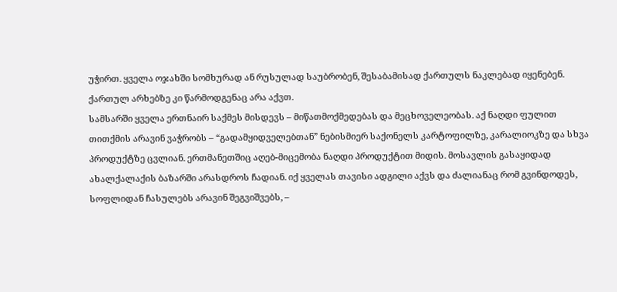უჭირთ. ყველა ოჯახში სომხურად ან რუსულად საუბრობენ, შესაბამისად ქართულს ნაკლებად იყენებენ. ქართულ არხებზე კი წარმოდგენაც არა აქვთ.
სამსარში ყველა ერთნაირ საქმეს მისდევს – მიწათმოქმედებას და მეცხოველეობას. აქ ნაღდი ფულით თითქმის არავინ ვაჭრობს – “გადამყიდველებთან” ნებისმიერ საქონელს კარტოფილზე, კარალიოკზე და სხვა პროდუქტზე ცვლიან. ერთმანეთშიც აღებ-მიცემობა ნაღდი პროდუქტით მიდის. მოსავლის გასაყიდად ახალქალაქის ბაზარში არასდროს ჩადიან. იქ ყველას თავისი ადგილი აქვს და ძალიანაც რომ გვინდოდეს, სოფლიდან ჩასულებს არავინ შეგვიშვებს, –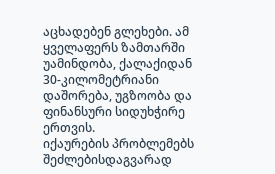აცხადებენ გლეხები. ამ ყველაფერს ზამთარში უამინდობა, ქალაქიდან 30-კილომეტრიანი დაშორება, უგზოობა და ფინანსური სიდუხჭირე ერთვის.
იქაურების პრობლემებს შეძლებისდაგვარად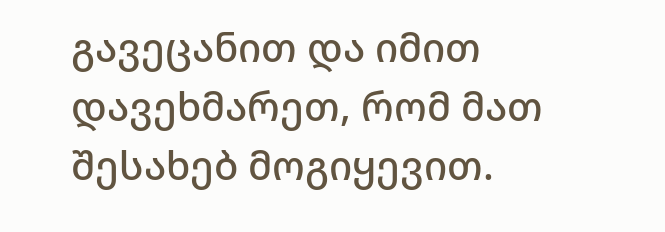გავეცანით და იმით დავეხმარეთ, რომ მათ შესახებ მოგიყევით.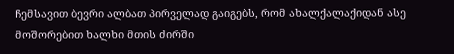ჩემსავით ბევრი ალბათ პირველად გაიგებს, რომ ახალქალაქიდან ასე მოშორებით ხალხი მთის ძირში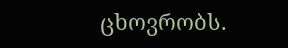ცხოვრობს.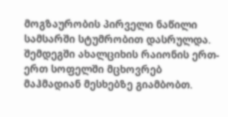მოგზაურობის პირველი ნაწილი სამსარში სტუმრობით დასრულდა.
შემდეგში ახალციხის რაიონის ერთ-ერთ სოფელში მცხოვრებ მაჰმადიან მესხებზე გიამბობთ.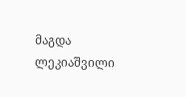მაგდა ლეკიაშვილი